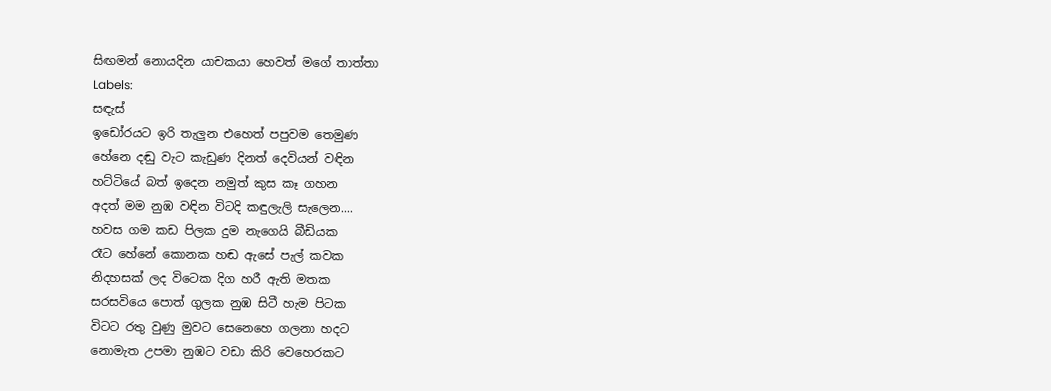සිඟමන් නොයදින යාචකයා හෙවත් මගේ තාත්තා
Labels:
සඳැස්
ඉඩෝරයට ඉරි තැලුන එහෙත් පපුවම තෙමුණ
හේනෙ දඬු වැට කැඩුණ දිනත් දෙවියන් වඳින
හට්ටියේ බත් ඉදෙන නමුත් කුස කෑ ගහන
අදත් මම නුඹ වඳින විටදි කඳුලැලි සැලෙන....
හවස ගම කඩ පිලක දුම නැගෙයි බීඩියක
රෑට හේනේ කොනක හඬ ඇසේ පැල් කවක
නිදහසක් ලද විටෙක දිග හරී ඇති මතක
සරසවියෙ පොත් ගුලක නුඹ සිටී හැම පිටක
විටට රතු වුණු මුවට සෙනෙහෙ ගලනා හදට
නොමැත උපමා නුඹට වඩා කිරි වෙහෙරකට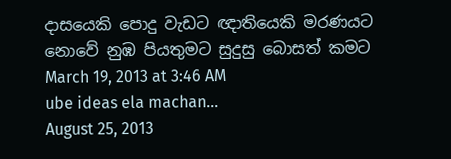දාසයෙකි පොදු වැඩට ඥාතියෙකි මරණයට
නොවේ නුඹ පියතුමට සුදුසු බොසත් කමට
March 19, 2013 at 3:46 AM
ube ideas ela machan...
August 25, 2013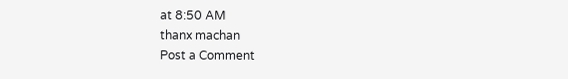at 8:50 AM
thanx machan
Post a Comment